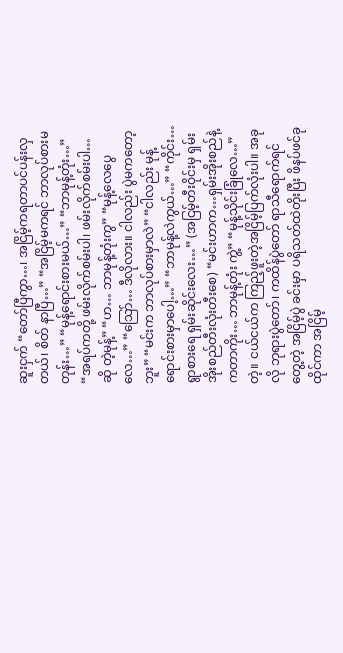ဆူးငှက် “တော်ပြီကွာ…၊ အငြိမ့်ကရတာပင်ပန်းလှတယ်၊ စိတ် နာပြီ…” “အငြိမ့်မကရင် ဘာလုပ်စားမတုန်း…” “မုန့်ရောင်းစားမယ်…” “ဘာမုန့်တုံး…” “အရပ်ကတို့ ဖမ်းလိုက်စမ်းပါ၊ ဖမ်းလိုက်စမ်းပါ… ဆို တဲ့မုန့်” “ဟ… ဘာမုန့်တုံးကွ” “မုန့်လေပွေလေ…” “သြော်… ဒီလိုလား။ ငါလည်း ပွဲမကတော့ဘူး” “မင်းက ဘာလုပ်စားမှာလဲ” “ငါလည်း မုန့်ရောင်းစားမှာပေါ့…” “ဘာမုန့်လဲကွယ်…” “ကိုင်း… ရွာစားရေ ရှမ်းဆိုင်းလေး…” (အငြမ့်တီးဝိုင်းမှ ရှမ်းအိုးစည်တီးလုံးတီးစေ) “မင်းဟာက…ရှမ်းအိုးစည်နဲ့ကတာကိုး… ဘာမုန့်တုံး ကွဲ့” “မုန့်သိုင်းခြုံလေ…”တဲ့။ ငယ်ငယ်က ကြည့်ဖူးတဲ့အငြိမ့်ပြက်လုံးပါ။ အခုလို ဘုရားပွဲတော်၊ ကထိန်ပွဲတော် ရာသီရောက်ရင်တွေ့တဲ့ အငြိမ့်ပွဲ ခင်းမှာ ပရိသတ်ထဲတိုးပြီး ဖိနပ်ဖင်ခုထိုင်ကာ အငြိမ့်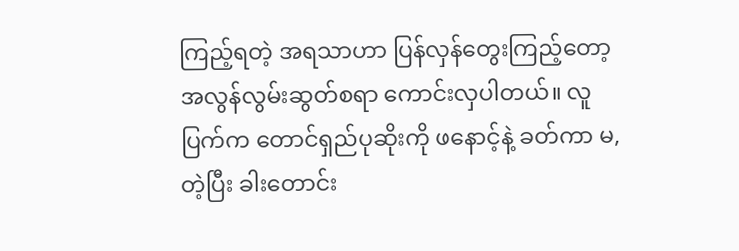ကြည့်ရတဲ့ အရသာဟာ ပြန်လှန်တွေးကြည့်တော့ အလွန်လွမ်းဆွတ်စရာ ကောင်းလှပါတယ်။ လူပြက်က တောင်ရှည်ပုဆိုးကို ဖနောင့်နဲ့ ခတ်ကာ မ,တဲ့ပြီး ခါးတောင်း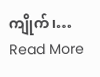ကျိုက်၊…
Read More